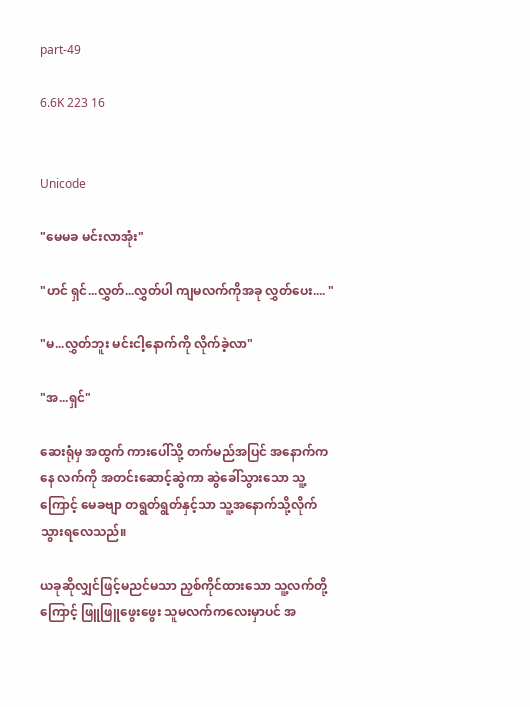part-49

6.6K 223 16


Unicode

"မေမခ မင်းလာအုံး"

"ဟင် ရှင်...လွှတ်...လွှတ်ပါ ကျမလက်ကိုအခု လွှတ်ပေး.... "

"မ...လွှတ်ဘူး မင်းငါ့နောက်ကို လိုက်ခဲ့လာ"

"အ...ရှင်"

ဆေးရုံမှ အထွက် ကားပေါ်သို့ တက်မည်အပြင် အနောက်ကနေ လက်ကို အတင်းဆောင့်ဆွဲကာ ဆွဲခေါ်သွားသော သူ့ကြောင့် မေခဗျာ တရွတ်ရွတ်နှင့်သာ သူ့အနောက်သို့လိုက်သွားရလေသည်။

ယခုဆိုလျှင်ဖြင့်မညင်မသာ ညှစ်ကိုင်ထားသော သူ့လက်တို့ကြောင့် ဖြူဖြူဖွေးဖွေး သူမလက်ကလေးမှာပင် အ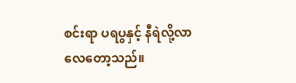စင်းရာ ပရပွနှင့် နီရဲလို့လာလေတော့သည်။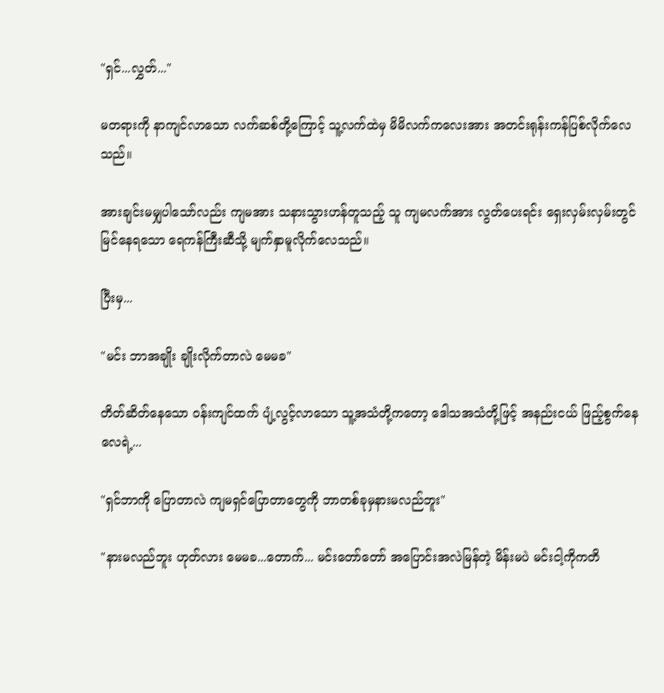"ရှင်...လွှတ်..."

မတရားကို နာကျင်လာသော လက်ဆစ်တို့ကြောင့် သူ့လက်ထဲမှ မိမိလက်ကလေးအား အတင်းရုန်းကန်ပြစ်လိုက်လေသည်။

အားချင်းမမျှပါသော်လည်း ကျမအား သနားသွားဟန်တူသည့် သူ ကျမလက်အား လွတ်ပေးရင်း ရှေးလှမ်းလှမ်းတွင် မြင်နေရသော ရေကန်ကြီးဆီသို့ မျက်နှာမူလိုက်လေသည်။

ပြီးမှ...

"မင်း ဘာအချိုး ချိုးလိုက်တာလဲ မေမခ"

တိတ်ဆိတ်နေသော ဝန်းကျင်ထက် ပျံ့လွင့်လာသော သူ့အသံတို့ကတော့ ဒေါသအသံတို့ဖြင့် အနည်းငယ် ဖြည့်စွက်နေလေရဲ့...

"ရှင်ဘာကို ပြောတာလဲ ကျမရှင်ပြောတာတွေကို ဘာတစ်ခုမှနားမလည်ဘူး"

"နားမလည်ဘူး ဟုတ်လား မေမခ...တောက်... မင်းတော်တော် အပြောင်းအလဲမြန်တဲ့ မိန်းမပဲ မင်းငါ့ကိုကတိ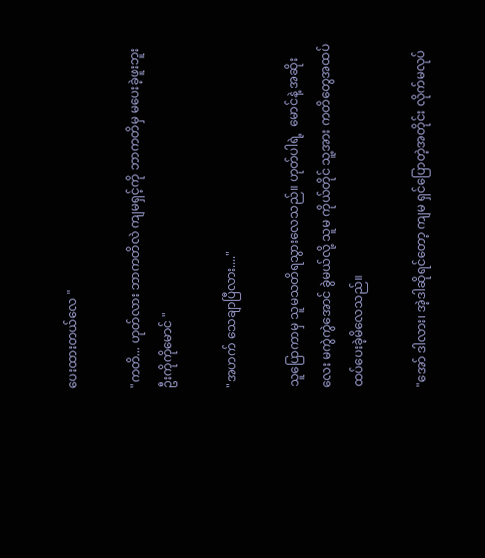ပေးထားတယ်လေ "

"ကတိ... ဟုတ်လား ဘာကတိလဲ ကျမရှင့်ကို ဘာကတိမှ မပေးခဲ့ဖူးဘူး ဦးကိုကိုမောင် "

"အဟက် သေချာပြီလား...."

သူပြောကာမှ သူမသတိရသွားလေသည်။ ဟုတ်ပါရဲ့  မောင်နဲ့ အဆိုးလေး မကွဲကွဲအောင် ခွဲမယ်လို့ သူမ ကိုယ်တိုင် သူ့အား ကတိတွေအထပ်ထပ်ပေးခဲ့မိလေသည်။

"အော် ဒါလား၊ အဲ့ဒါဆိုရင်တော့ ကျမ ရှင်ပြောတဲ့အတိုင်း လိုက်မလုပ်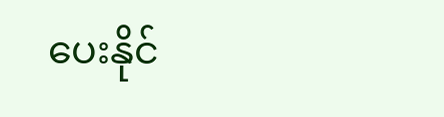ပေးနိုင်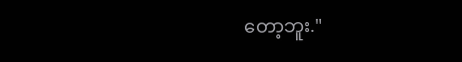တော့ဘူး."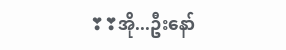❣❣အို...ဦးနော်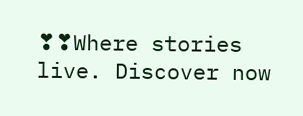❣❣Where stories live. Discover now